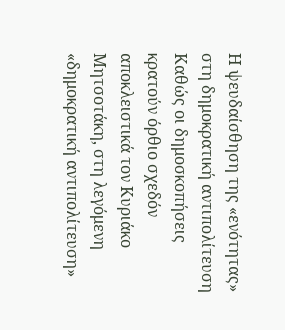Η ψευδαίσθηση της «ενότητας» στη δημοκρατική αντιπολίτευση
Καθώς οι δημοσκοπήσεις κρατούν όρθιο σχεδόν αποκλειστικά τον Κυριάκο Μητσοτάκη, στη λεγόμενη «δημοκρατική αντιπολίτευση»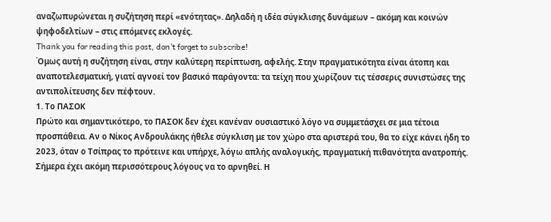αναζωπυρώνεται η συζήτηση περί «ενότητας». Δηλαδή η ιδέα σύγκλισης δυνάμεων – ακόμη και κοινών ψηφοδελτίων – στις επόμενες εκλογές.
Thank you for reading this post, don't forget to subscribe!
Όμως αυτή η συζήτηση είναι, στην καλύτερη περίπτωση, αφελής. Στην πραγματικότητα είναι άτοπη και αναποτελεσματική, γιατί αγνοεί τον βασικό παράγοντα: τα τείχη που χωρίζουν τις τέσσερις συνιστώσες της αντιπολίτευσης δεν πέφτουν.
1. Το ΠΑΣΟΚ
Πρώτο και σημαντικότερο, το ΠΑΣΟΚ δεν έχει κανέναν ουσιαστικό λόγο να συμμετάσχει σε μια τέτοια προσπάθεια. Αν ο Νίκος Ανδρουλάκης ήθελε σύγκλιση με τον χώρο στα αριστερά του, θα το είχε κάνει ήδη το 2023, όταν ο Τσίπρας το πρότεινε και υπήρχε, λόγω απλής αναλογικής, πραγματική πιθανότητα ανατροπής.
Σήμερα έχει ακόμη περισσότερους λόγους να το αρνηθεί. Η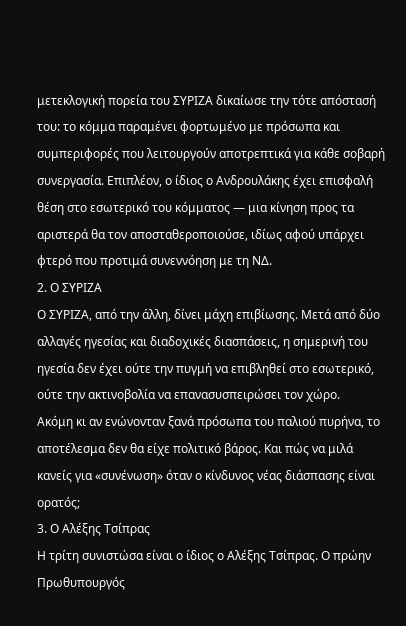μετεκλογική πορεία του ΣΥΡΙΖΑ δικαίωσε την τότε απόστασή του: το κόμμα παραμένει φορτωμένο με πρόσωπα και συμπεριφορές που λειτουργούν αποτρεπτικά για κάθε σοβαρή συνεργασία. Επιπλέον, ο ίδιος ο Ανδρουλάκης έχει επισφαλή θέση στο εσωτερικό του κόμματος — μια κίνηση προς τα αριστερά θα τον αποσταθεροποιούσε, ιδίως αφού υπάρχει φτερό που προτιμά συνεννόηση με τη ΝΔ.
2. Ο ΣΥΡΙΖΑ
Ο ΣΥΡΙΖΑ, από την άλλη, δίνει μάχη επιβίωσης. Μετά από δύο αλλαγές ηγεσίας και διαδοχικές διασπάσεις, η σημερινή του ηγεσία δεν έχει ούτε την πυγμή να επιβληθεί στο εσωτερικό, ούτε την ακτινοβολία να επανασυσπειρώσει τον χώρο.
Ακόμη κι αν ενώνονταν ξανά πρόσωπα του παλιού πυρήνα, το αποτέλεσμα δεν θα είχε πολιτικό βάρος. Και πώς να μιλά κανείς για «συνένωση» όταν ο κίνδυνος νέας διάσπασης είναι ορατός;
3. Ο Αλέξης Τσίπρας
Η τρίτη συνιστώσα είναι ο ίδιος ο Αλέξης Τσίπρας. Ο πρώην Πρωθυπουργός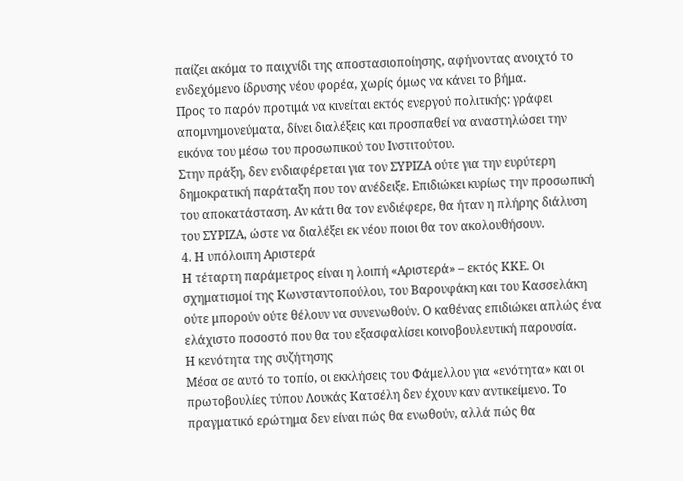παίζει ακόμα το παιχνίδι της αποστασιοποίησης, αφήνοντας ανοιχτό το ενδεχόμενο ίδρυσης νέου φορέα, χωρίς όμως να κάνει το βήμα.
Προς το παρόν προτιμά να κινείται εκτός ενεργού πολιτικής: γράφει απομνημονεύματα, δίνει διαλέξεις και προσπαθεί να αναστηλώσει την εικόνα του μέσω του προσωπικού του Ινστιτούτου.
Στην πράξη, δεν ενδιαφέρεται για τον ΣΥΡΙΖΑ ούτε για την ευρύτερη δημοκρατική παράταξη που τον ανέδειξε. Επιδιώκει κυρίως την προσωπική του αποκατάσταση. Αν κάτι θα τον ενδιέφερε, θα ήταν η πλήρης διάλυση του ΣΥΡΙΖΑ, ώστε να διαλέξει εκ νέου ποιοι θα τον ακολουθήσουν.
4. Η υπόλοιπη Αριστερά
Η τέταρτη παράμετρος είναι η λοιπή «Αριστερά» – εκτός ΚΚΕ. Οι σχηματισμοί της Κωνσταντοπούλου, του Βαρουφάκη και του Κασσελάκη ούτε μπορούν ούτε θέλουν να συνενωθούν. Ο καθένας επιδιώκει απλώς ένα ελάχιστο ποσοστό που θα του εξασφαλίσει κοινοβουλευτική παρουσία.
Η κενότητα της συζήτησης
Μέσα σε αυτό το τοπίο, οι εκκλήσεις του Φάμελλου για «ενότητα» και οι πρωτοβουλίες τύπου Λουκάς Κατσέλη δεν έχουν καν αντικείμενο. Το πραγματικό ερώτημα δεν είναι πώς θα ενωθούν, αλλά πώς θα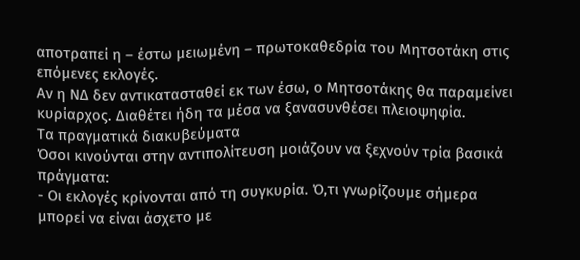αποτραπεί η – έστω μειωμένη – πρωτοκαθεδρία του Μητσοτάκη στις επόμενες εκλογές.
Αν η ΝΔ δεν αντικατασταθεί εκ των έσω, ο Μητσοτάκης θα παραμείνει κυρίαρχος. Διαθέτει ήδη τα μέσα να ξανασυνθέσει πλειοψηφία.
Τα πραγματικά διακυβεύματα
Όσοι κινούνται στην αντιπολίτευση μοιάζουν να ξεχνούν τρία βασικά πράγματα:
- Οι εκλογές κρίνονται από τη συγκυρία. Ό,τι γνωρίζουμε σήμερα μπορεί να είναι άσχετο με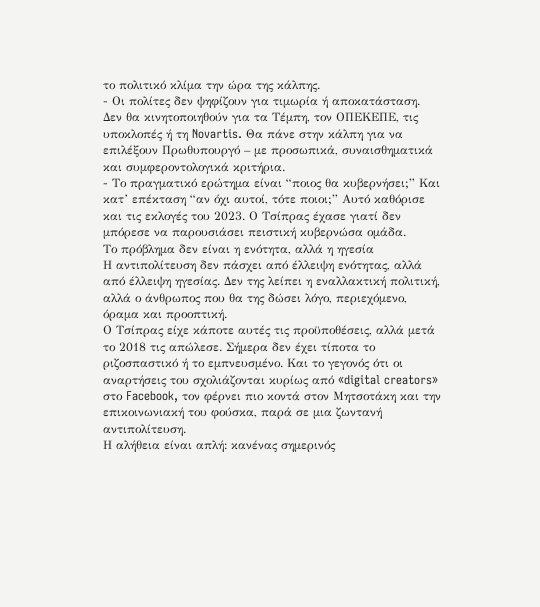το πολιτικό κλίμα την ώρα της κάλπης.
- Οι πολίτες δεν ψηφίζουν για τιμωρία ή αποκατάσταση. Δεν θα κινητοποιηθούν για τα Τέμπη, τον ΟΠΕΚΕΠΕ, τις υποκλοπές ή τη Novartis. Θα πάνε στην κάλπη για να επιλέξουν Πρωθυπουργό – με προσωπικά, συναισθηματικά και συμφεροντολογικά κριτήρια.
- Το πραγματικό ερώτημα είναι “ποιος θα κυβερνήσει;” Και κατ’ επέκταση “αν όχι αυτοί, τότε ποιοι;” Αυτό καθόρισε και τις εκλογές του 2023. Ο Τσίπρας έχασε γιατί δεν μπόρεσε να παρουσιάσει πειστική κυβερνώσα ομάδα.
Το πρόβλημα δεν είναι η ενότητα, αλλά η ηγεσία
Η αντιπολίτευση δεν πάσχει από έλλειψη ενότητας, αλλά από έλλειψη ηγεσίας. Δεν της λείπει η εναλλακτική πολιτική, αλλά ο άνθρωπος που θα της δώσει λόγο, περιεχόμενο, όραμα και προοπτική.
Ο Τσίπρας είχε κάποτε αυτές τις προϋποθέσεις, αλλά μετά το 2018 τις απώλεσε. Σήμερα δεν έχει τίποτα το ριζοσπαστικό ή το εμπνευσμένο. Και το γεγονός ότι οι αναρτήσεις του σχολιάζονται κυρίως από «digital creators» στο Facebook, τον φέρνει πιο κοντά στον Μητσοτάκη και την επικοινωνιακή του φούσκα, παρά σε μια ζωντανή αντιπολίτευση.
Η αλήθεια είναι απλή: κανένας σημερινός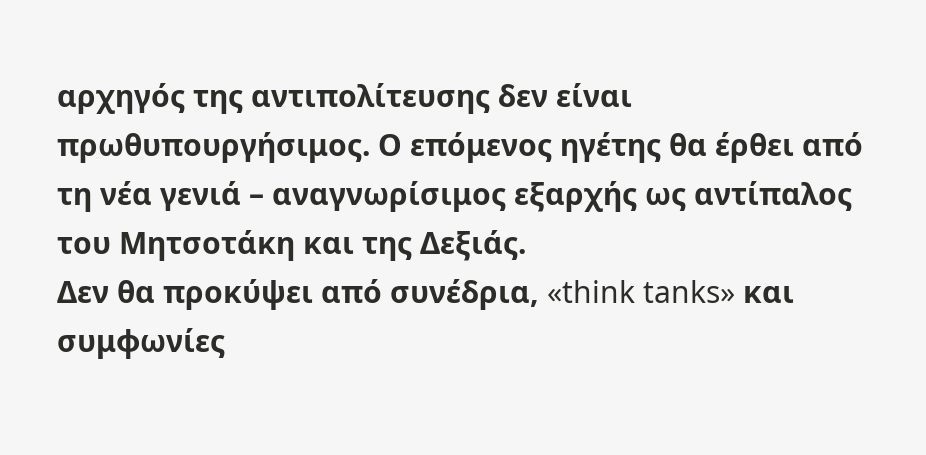αρχηγός της αντιπολίτευσης δεν είναι πρωθυπουργήσιμος. Ο επόμενος ηγέτης θα έρθει από τη νέα γενιά – αναγνωρίσιμος εξαρχής ως αντίπαλος του Μητσοτάκη και της Δεξιάς.
Δεν θα προκύψει από συνέδρια, «think tanks» και συμφωνίες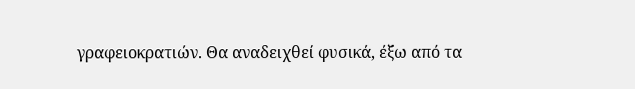γραφειοκρατιών. Θα αναδειχθεί φυσικά, έξω από τα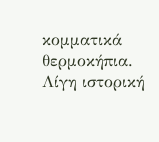κομματικά θερμοκήπια.
Λίγη ιστορική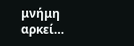μνήμη αρκεί…